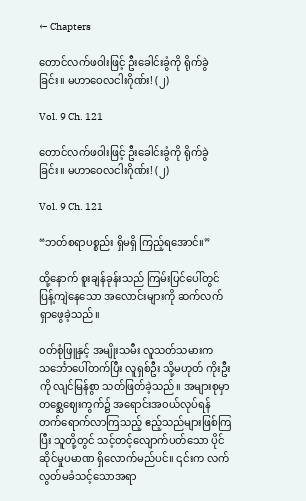← Chapters

တောင်လက်ဖဝါးဖြင့် ဦးခေါင်းခွံကို ရိုက်ခွဲခြင်း။ မဟာဝေလငါးဂိုဏ်း! (၂)

Vol. 9 Ch. 121

တောင်လက်ဖဝါးဖြင့် ဦးခေါင်းခွံကို ရိုက်ခွဲခြင်း။ မဟာဝေလငါးဂိုဏ်း! (၂)

Vol. 9 Ch. 121

“ဘတ်စရာပစ္စည်း ရှိမရှိ ကြည့်ရအောင်။”

ထို့နောက် စူးချန်ခုန်းသည် ကြမ်းပြင်ပေါ်တွင် ပြန့်ကျဲနေသော အလောင်းများကို ဆက်လက်ရှာဖွေခဲ့သည်။

၀တ်စုံဖြူနှင့် အမျိုးသမီး လူသတ်သမားက သင်္ဘောပေါ်တက်ပြီး လူရှစ်ဦး သို့မဟုတ် ကိုးဦးကို လျင်မြန်စွာ သတ်ဖြတ်ခဲ့သည်။ အများစုမှာ တစ္ဆေဈေးကွက်၌ အရောင်းအ၀ယ်လုပ်ရန် တက်ရောက်လာကြသည့် ဧည့်သည်များဖြစ်ကြပြီး သူတို့တွင် သင့်တင့်လျောက်ပတ်သော ပိုင်ဆိုင်မှုပမာဏ ရှိလောက်မည်ပင်။ ၎င်းက လက်လွတ်မခံသင့်သောအရာ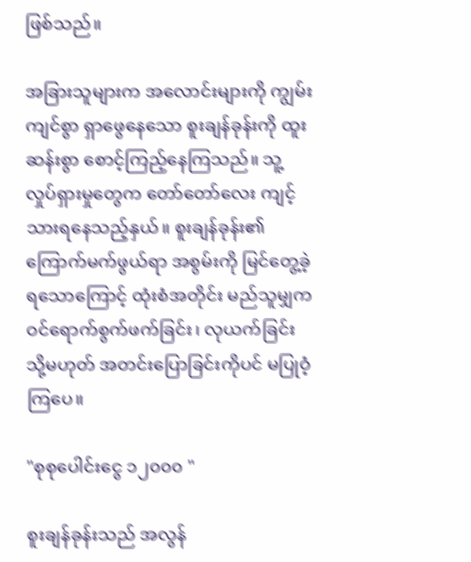ဖြစ်သည်။

အခြားသူများက အလောင်းများကို ကျွမ်းကျင်စွာ ရှာဖွေနေသော စူးချန်ခုန်းကို ထူးဆန်းစွာ စောင့်ကြည့်နေကြသည်။ သူ့လှုပ်ရှားမှုတွေက တော်တော်လေး ကျင့်သားရနေသည့်နှယ်။ စူးချန်ခုန်း၏ ကြောက်မက်ဖွယ်ရာ အစွမ်းကို မြင်တွေ့ခဲ့ရသောကြောင့် ထုံးစံအတိုင်း မည်သူမျှက ဝင်ရောက်စွက်ဖက်ခြင်း၊ လုယက်ခြင်း သို့မဟုတ် အတင်းပြောခြင်းကိုပင် မပြုဝံ့ကြပေ။

"စုစုပေါင်းငွေ ၁၂၀၀၀ "

စူးချန်ခုန်းသည် အလွန်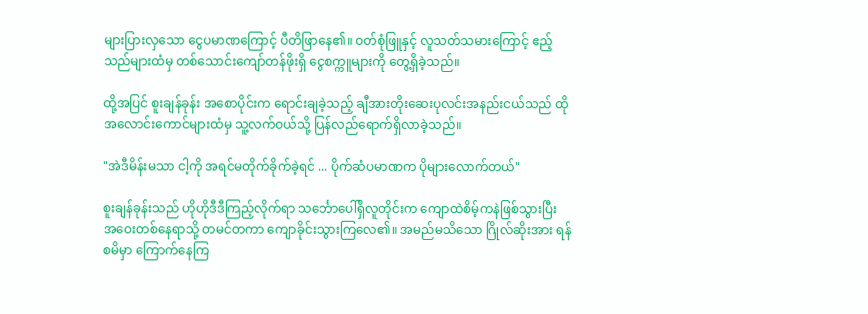များပြားလှသော ငွေပမာဏကြောင့် ပီတိဖြာနေ၏။ ဝတ်စုံဖြူနှင့် လူသတ်သမားကြောင့် ဧည့်သည်များထံမှ တစ်သောင်းကျော်တန်ဖိုးရှိ ငွေစက္ကူများကို တွေ့ရှိခဲ့သည်။

ထို့အပြင် စူးချန်ခုန်း အစောပိုင်းက ရောင်းချခဲ့သည့် ချီအားတိုးဆေးပုလင်းအနည်းငယ်သည် ထိုအလောင်းကောင်များထံမှ သူ့လက်ဝယ်သို့ ပြန်လည်ရောက်ရှိလာခဲ့သည်။

"အဲဒီမိန်းမသာ ငါ့ကို အရင်မတိုက်ခိုက်ခဲ့ရင် ... ပိုက်ဆံပမာဏက ပိုများလောက်တယ်"

စူးချန်ခုန်းသည် ဟိုဟိုဒီဒီကြည့်လိုက်ရာ သင်္ဘောပေါ်ရှိလူတိုင်းက ကျောထဲစိမ့်ကနဲဖြစ်သွားပြီး အဝေးတစ်နေရာသို့ တမင်တကာ ကျောခိုင်းသွားကြလေ၏။ အမည်မသိသော ဂြိုလ်ဆိုးအား ရန်စမိမှာ ကြောက်နေကြ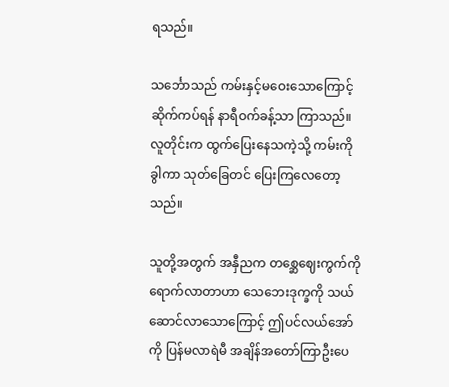ရသည်။

သင်္ဘောသည် ကမ်းနှင့်မဝေးသောကြောင့် ဆိုက်ကပ်ရန် နာရီဝက်ခန့်သာ ကြာသည်။ လူတိုင်းက ထွက်ပြေးနေသကဲ့သို့ ကမ်းကို ခွါကာ သုတ်ခြေတင် ပြေးကြလေတော့သည်။

သူတို့အတွက် အနှီညက တစ္ဆေဈေးကွက်ကို ရောက်လာတာဟာ သေဘေးဒုက္ခကို သယ်ဆောင်လာသောကြောင့် ဤပင်လယ်အော်ကို ပြန်မလာရဲမီ အချိန်အတော်ကြာဦးပေ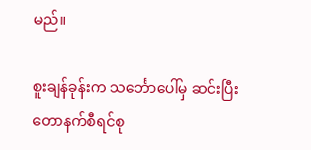မည်။

စူးချန်ခုန်းက သင်္ဘောပေါ်မှ ဆင်းပြီး တောနက်စီရင်စု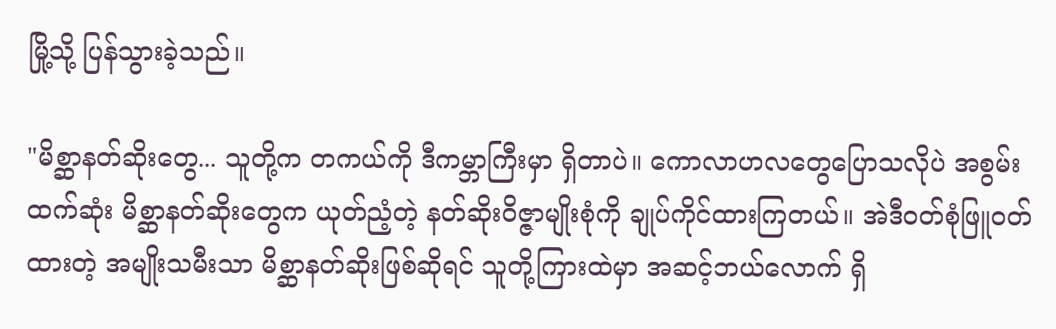မြို့သို့ ပြန်သွားခဲ့သည်။

"မိစ္ဆာနတ်ဆိုးတွေ... သူတို့က တကယ်ကို ဒီကမ္ဘာကြီးမှာ ရှိတာပဲ။ ကောလာဟလတွေပြောသလိုပဲ အစွမ်းထက်ဆုံး မိစ္ဆာနတ်ဆိုးတွေက ယုတ်ညံ့တဲ့ နတ်ဆိုးဝိဇ္ဇာမျိုးစုံကို ချုပ်ကိုင်ထားကြတယ်။ အဲဒီဝတ်စုံဖြူဝတ်ထားတဲ့ အမျိုးသမီးသာ မိစ္ဆာနတ်ဆိုးဖြစ်ဆိုရင် သူတို့ကြားထဲမှာ အဆင့်ဘယ်လောက် ရှိ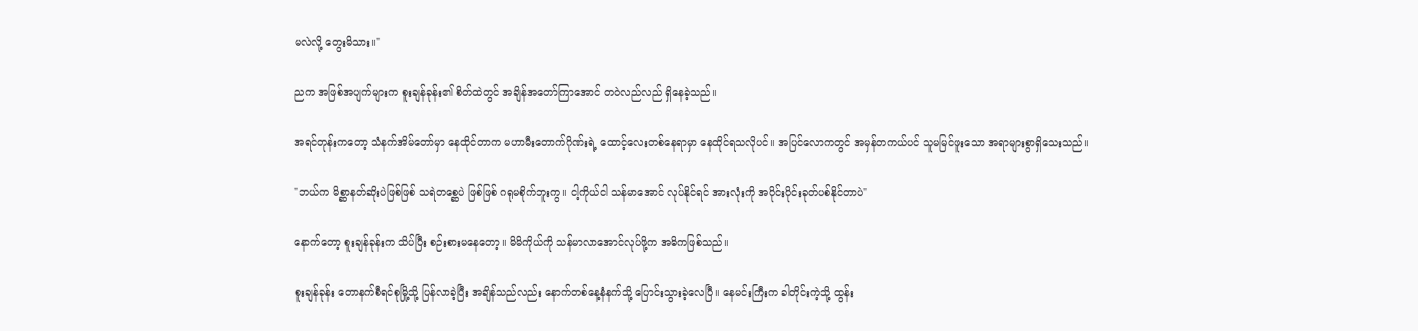မလဲလို့ တွေးမိသား။"

ညက အဖြစ်အပျက်များက စူးချန်ခုန်း၏ စိတ်ထဲတွင် အချိန်အတော်ကြာအောင် တဝဲလည်လည် ရှိနေခဲ့သည်။

အရင်တုန်းကတော့ သံနက်အိမ်တော်မှာ နေထိုင်တာက မဟာမီးတောက်ဂိုဏ်းရဲ့ ထောင့်လေးတစ်နေရာမှာ နေထိုင်ရသလိုပင်။ အပြင်လောကတွင် အမှန်တကယ်ပင် သူမမြင်ဖူးသော အရာများစွာရှိသေးသည်။

"ဘယ်က မိစ္ဆာနတ်ဆိုးပဲဖြစ်ဖြစ် သရဲတစ္ဆေပဲ ဖြစ်ဖြစ် ဂရုမစိုက်ဘူးကွ။ ငါ့ကိုယ်ငါ သန်မာအောင် လုပ်နိုင်ရင် အားလုံးကို အပိုင်းပိုင်းခုတ်ပစ်နိုင်တာပဲ"

နောက်တော့ စူးချန်ခုန်းက သိပ်ပြီး စဉ်းစားမနေတော့။ မိမိကိုယ်ကို သန်မာလာအောင်လုပ်ဖို့က အဓိကဖြစ်သည်။

စူးချန်ခုန်း တောနက်စီရင်စုမြို့သို့ ပြန်လာခဲ့ပြီး အချိန်သည်လည်း နောက်တစ်နေ့နံနက်သို့ ပြောင်းသွားခဲ့လေပြီ။ နေမင်းကြီးက ခါတိုင်းကဲ့သို့ ထွန်း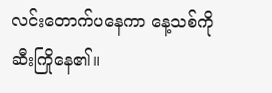လင်းတောက်ပနေကာ နေ့သစ်ကို ဆီးကြိုနေ၏။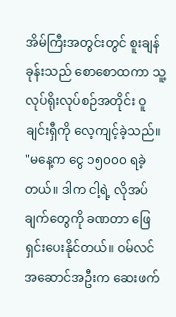အိမ်ကြီးအတွင်းတွင် စူးချန်ခုန်းသည် စောစောထကာ သူ့လုပ်ရိုးလုပ်စဉ်အတိုင်း ဝူချင်းရှီကို လေ့ကျင့်ခဲ့သည်။ "မနေ့က ငွေ ၁၅၀၀၀ ရခဲ့တယ်။ ‌ဒါက ငါ့ရဲ့ လိုအပ်ချက်တွေကို ခဏတာ ဖြေရှင်းပေးနိုင်တယ်။ ဝမ်လင်အဆောင်အဦးက ဆေးဖက်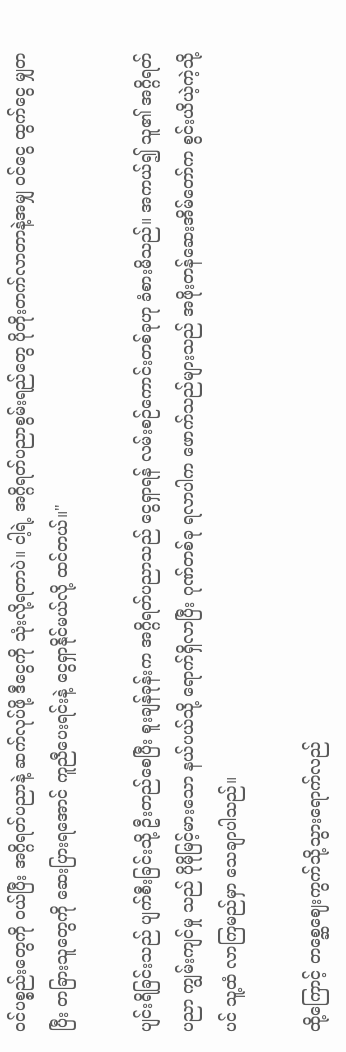ဝင်ပစ္စည်းတွေကို ဝယ်ပြီး အဂ္ဂိရတ်ပညာနဲ့ ဆက်လုပ်ဖို့ ဒီငွေကို သုံးလို့ရတာပဲ။ ငါ့ရဲ့ အဂ္ဂိရတ်ပညာစွမ်းရည်တွေ ပိုတိုးတက်လာတာနဲ့အမျှ ဝင်ငွေ ထွက်ငွေ မျှတပြီး တခြားသူတွေကို ဆေးပြားရအောင် ကူညီပေးရင်းနဲ့ ငွေရှာနိုင်မယ်လို့ ထင်တယ်။"

ပျင်းရိခြင်းသည် ပျက်စီးခြင်းသို့ ဦးတည်စေပြီး စူးချန်ခုန်းက အဂ္ဂိရတ်ပညာသည် ငွေရှာရန် လမ်းစဉ်ကောင်းတစ်ခုဟု ခံစားမိသည်။ အကယ်၍ သူ၏ အဂ္ဂိရတ်ပညာ ကျွမ်းကျင်မှု သည် ပိုမိုမြင့်မားသော နယ်ပယ်သို့ ရောက်ရှိလာပြီး ဂုဏ်တစ်ခု ရလာပါက ဖောက်သည်များသည် အဖိုးတန်ဆေးအိမ်တော်က စွင်းယိယဲ့ကဲ့သို့ပင် သူ့ထံ လာကြမည်မှာ သေချာပါသည်။

ထို့ကြောင့် တစ္ဆေဈေးကွက်သို့သွားရောက်လည်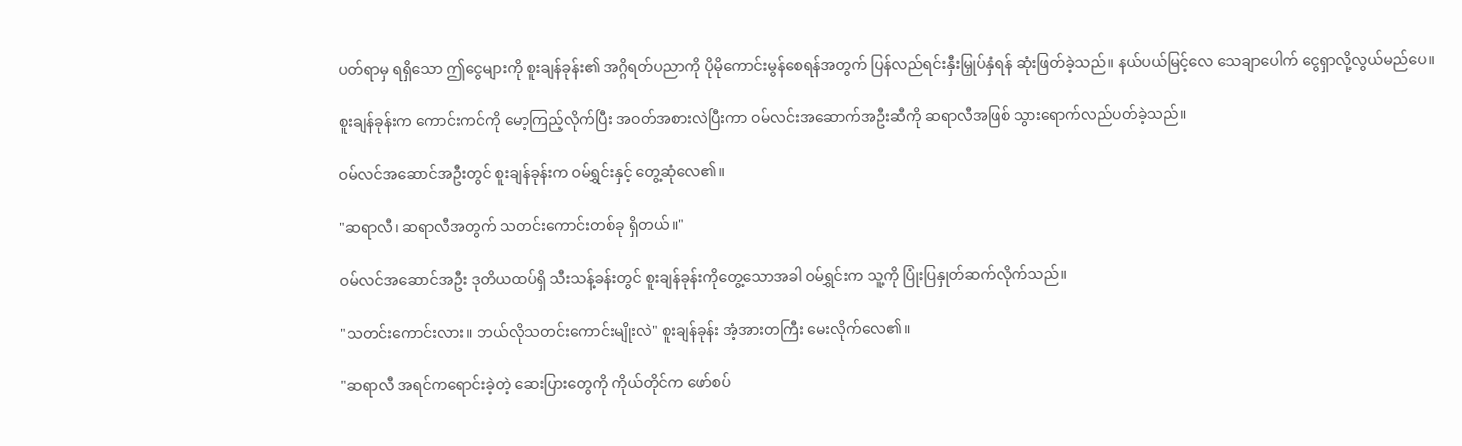ပတ်ရာမှ ရရှိသော ဤငွေများကို စူးချန်ခုန်း၏ အဂ္ဂိရတ်ပညာကို ပိုမိုကောင်းမွန်စေရန်အတွက် ပြန်လည်ရင်းနှီးမြှုပ်နှံရန် ဆုံးဖြတ်ခဲ့သည်။ နယ်ပယ်မြင့်လေ သေချာပေါက် ငွေရှာလို့လွယ်မည်ပေ။

စူးချန်ခုန်းက ကောင်းကင်ကို မော့ကြည့်လိုက်ပြီး အဝတ်အစားလဲပြီးကာ ဝမ်လင်းအဆောက်အဦးဆီကို ဆရာလီအဖြစ် သွားရောက်လည်ပတ်ခဲ့သည်။

ဝမ်လင်အဆောင်အဦးတွင် စူးချန်ခုန်းက ဝမ်ရွှင်းနှင့် တွေ့ဆုံလေ၏။

"ဆရာလီ၊ ဆရာလီအတွက် သတင်းကောင်းတစ်ခု ရှိတယ်။"

ဝမ်လင်အဆောင်အဦး ဒုတိယထပ်ရှိ သီးသန့်ခန်းတွင် စူးချန်ခုန်းကိုတွေ့သောအခါ ဝမ်ရွှင်းက သူ့ကို ပြုံးပြနှုတ်ဆက်လိုက်သည်။

"သတင်းကောင်းလား။ ဘယ်လိုသတင်းကောင်းမျိုးလဲ" စူးချန်ခုန်း အံ့အားတကြီး မေးလိုက်လေ၏။

"ဆရာလီ အရင်ကရောင်းခဲ့တဲ့ ဆေးပြားတွေကို ကိုယ်တိုင်က ဖော်စပ်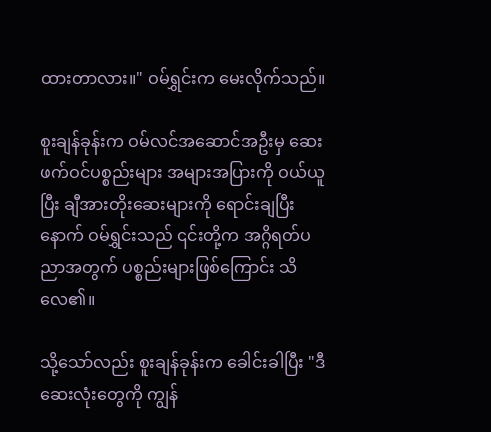ထားတာလား။" ဝမ်ရွှင်းက မေးလိုက်သည်။

စူးချန်ခုန်းက ဝမ်လင်အဆောင်အဦးမှ ဆေးဖက်ဝင်ပစ္စည်းများ အများအပြားကို ဝယ်ယူပြီး ချီအားတိုးဆေးများကို ရောင်းချပြီးနောက် ဝမ်ရွှင်းသည် ၎င်းတို့က အဂ္ဂိရတ်ပညာအတွက် ပစ္စည်းများဖြစ်ကြောင်း သိလေ၏။

သို့သော်လည်း စူးချန်ခုန်းက ခေါင်းခါပြီး "ဒီဆေးလုံးတွေကို ကျွန်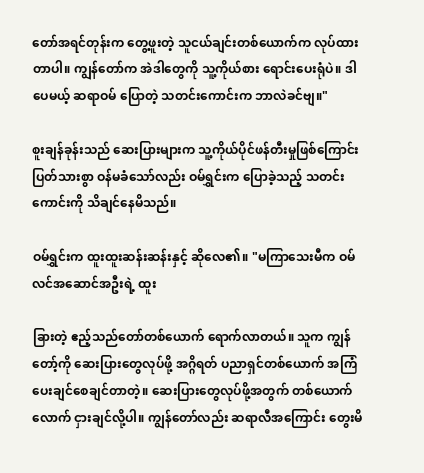တော်အရင်တုန်းက တွေ့ဖူးတဲ့ သူငယ်ချင်းတစ်ယောက်က လုပ်ထားတာပါ။ ကျွန်တော်က အဲဒါတွေကို သူ့ကိုယ်စား ရောင်းပေးရုံပဲ။ ဒါပေမယ့် ဆရာဝမ် ပြောတဲ့ သတင်းကောင်းက ဘာလဲခင်ဗျ။"

စူးချန်ခုန်းသည် ဆေးပြားများက သူ့ကိုယ်ပိုင်ဖန်တီးမှုဖြစ်ကြောင်း ပြတ်သားစွာ ဝန်မခံသော်လည်း ဝမ်ရွှင်းက ပြောခဲ့သည့် သတင်းကောင်းကို သိချင်နေမိသည်။

ဝမ်ရွှင်းက ထူးထူးဆန်းဆန်းနှင့် ဆိုလေ၏။ "မကြာသေးမီက ဝမ်လင်အဆောင်အဦးရဲ့ ထူး

ခြားတဲ့ ဧည့်သည်တော်တစ်ယောက် ရောက်လာတယ်။ သူက ကျွန်တော့်ကို ဆေးပြားတွေလုပ်ဖို့ အဂ္ဂိရတ် ပညာရှင်တစ်ယောက် အကြံပေးချင်စေချင်တာတဲ့။ ဆေးပြားတွေလုပ်ဖို့အတွက် တစ်ယောက်လောက် ငှားချင်လို့ပါ။ ကျွန်တော်လည်း ဆရာလီအကြောင်း တွေးမိ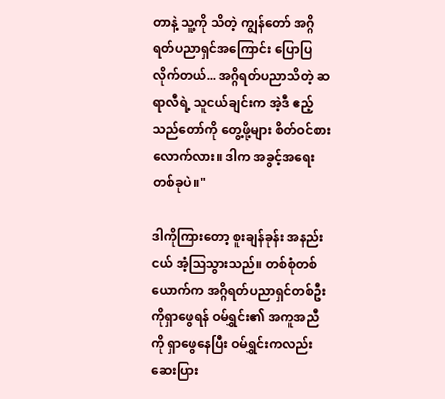တာနဲ့ သူ့ကို သိတဲ့ ကျွန်တော် အဂ္ဂိရတ်ပညာရှင်အကြောင်း ပြောပြလိုက်တယ်... အဂ္ဂိရတ်ပညာသိတဲ့ ဆရာလီရဲ့ သူငယ်ချင်းက အဲ့ဒီ ဧည့်သည်တော်ကို တွေ့ဖို့များ စိတ်ဝင်စားလောက်လား။ ဒါက အခွင့်အရေးတစ်ခုပဲ။"

ဒါကိုကြားတော့ စူးချန်ခုန်း အနည်းငယ် အံ့သြသွားသည်။ တစ်စုံတစ်ယောက်က အဂ္ဂိရတ်ပညာရှင်တစ်ဦးကိုရှာဖွေရန် ဝမ်ရွှင်း၏ အကူအညီကို ရှာဖွေနေပြီး ဝမ်ရွှင်းကလည်း ဆေးပြား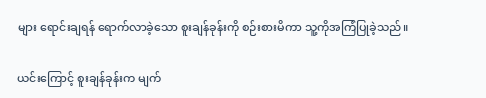များ ရောင်းချရန် ရောက်လာခဲ့သော စူးချန်ခုန်းကို စဉ်းစားမိကာ သူ့ကိုအကြံပြုခဲ့သည်။

ယင်းကြောင့် စူးချန်ခုန်းက မျက်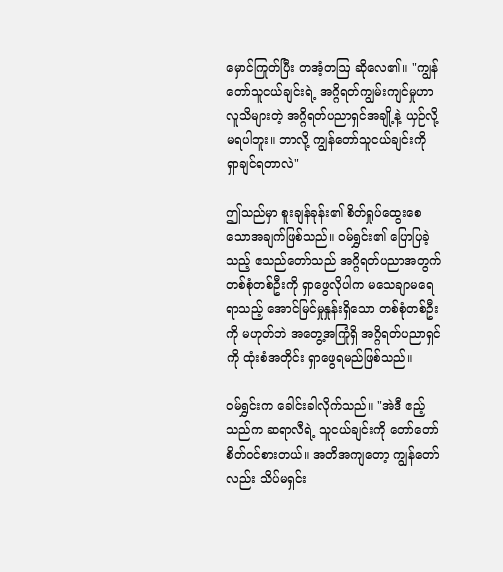မှောင်ကြုတ်ပြီး တအံ့တဩ ဆိုလေ၏။ "ကျွန်တော်သူငယ်ချင်းရဲ့ အဂ္ဂိရတ်ကျွမ်းကျင်မှုဟာ လူသိများတဲ့ အဂ္ဂိရတ်ပညာရှင်အချို့နဲ့ ယှဉ်လို့မရပါဘူး။ ဘာလို့ ကျွန်တော်သူငယ်ချင်းကို ရှာချင်ရတာလဲ"

ဤသည်မှာ စူးချန်ခုန်း၏ စိတ်ရှုပ်ထွေးစေသောအချက်ဖြစ်သည်။ ဝမ်ရွှင်း၏ ပြောပြခဲ့သည့် ဧသည်တော်သည် အဂ္ဂိရတ်ပညာအတွက် တစ်စုံတစ်ဦးကို ရှာဖွေလိုပါက မသေချာမရေရာသည့် အောင်မြင်မှုနှုန်းရှိသော တစ်စုံတစ်ဦးကို မဟုတ်ဘဲ အတွေ့အကြုံရှိ အဂ္ဂိရတ်ပညာရှင်ကို ထုံးစံအတိုင်း ရှာဖွေရမည်ဖြစ်သည်။

ဝမ်ရွှင်းက ခေါင်းခါလိုက်သည်။ "အဲဒီ ဧည့်သည်က ဆရာလီရဲ့ သူငယ်ချင်းကို တော်တော် စိတ်ဝင်စားတယ်။ အတိအကျတော့ ကျွန်တော်လည်း သိပ်မရှင်း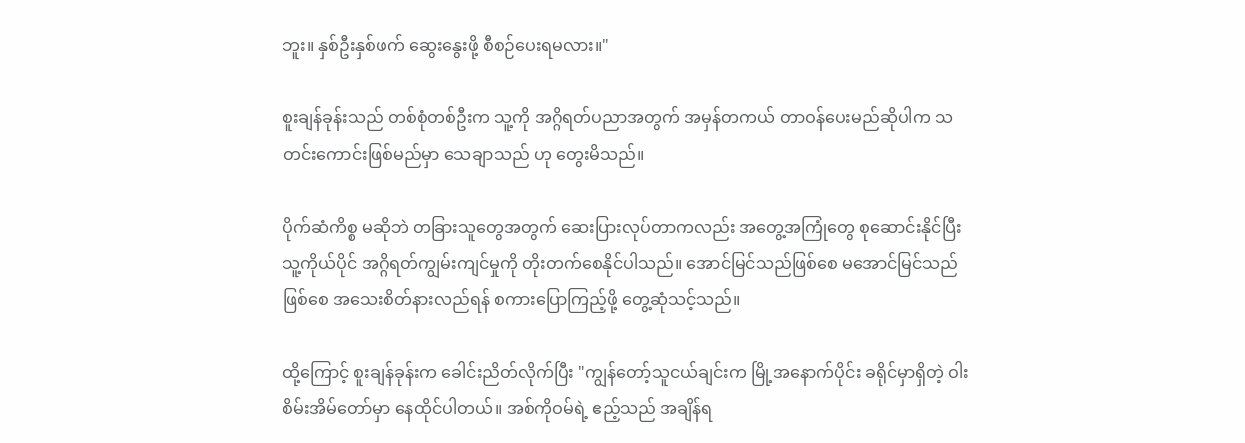ဘူး။ နှစ်ဦးနှစ်ဖက် ဆွေးနွေးဖို့ စီစဉ်ပေးရမလား။"

စူးချန်ခုန်းသည် တစ်စုံတစ်ဦးက သူ့ကို အဂ္ဂိရတ်ပညာအတွက် အမှန်တကယ် တာဝန်ပေးမည်ဆိုပါက သတင်းကောင်းဖြစ်မည်မှာ သေချာသည် ဟု တွေးမိသည်။

ပိုက်ဆံကိစ္စ မဆိုဘဲ တခြားသူတွေအတွက် ဆေးပြားလုပ်တာကလည်း အတွေ့အကြုံတွေ စုဆောင်းနိုင်ပြီး သူ့ကိုယ်ပိုင် အဂ္ဂိရတ်ကျွမ်းကျင်မှုကို တိုးတက်စေနိုင်ပါသည်။ အောင်မြင်သည်ဖြစ်စေ မအောင်မြင်သည်ဖြစ်စေ အသေးစိတ်နားလည်ရန် စကားပြောကြည့်ဖို့ တွေ့ဆုံသင့်သည်။

ထို့ကြောင့် စူးချန်ခုန်းက ခေါင်းညိတ်လိုက်ပြီး "ကျွန်တော့်သူငယ်ချင်းက မြို့အနောက်ပိုင်း ခရိုင်မှာရှိတဲ့ ဝါးစိမ်းအိမ်တော်မှာ နေထိုင်ပါတယ်။ အစ်ကိုဝမ်ရဲ့ ဧည့်သည် အချိန်ရ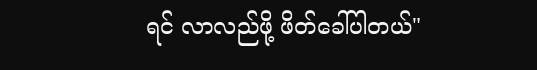ရင် လာလည်ဖို့ ဖိတ်ခေါ်ပါတယ်"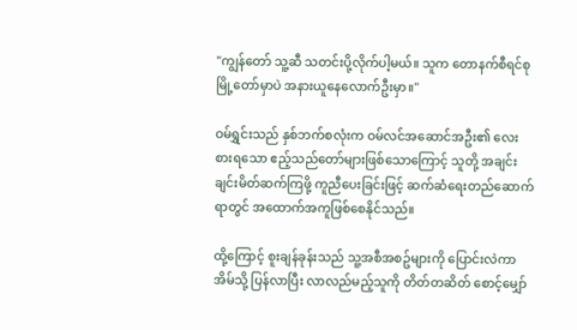"ကျွန်တော် သူ့ဆီ သတင်းပို့လိုက်ပါ့မယ်။ သူက တောနက်စီရင်စုမြို့တော်မှာပဲ အနားယူနေလောက်ဦးမှာ။"

ဝမ်ရွှင်းသည် နှစ်ဘက်စလုံးက ဝမ်လင်အဆောင်အဦး၏ လေးစားရသော ဧည့်သည်တော်များဖြစ်သောကြောင့် သူတို့ အချင်းချင်းမိတ်ဆက်ကြဖို့ ကူညီပေးခြင်းဖြင့် ဆက်ဆံရေးတည်ဆောက်ရာတွင် အထောက်အကူဖြစ်စေနိုင်သည်။

ထို့ကြောင့် စူးချန်ခုန်းသည် သူ့အစီအစဥ်များကို ပြောင်းလဲကာ အိမ်သို့ ပြန်လာပြီး လာလည်မည့်သူကို တိတ်တဆိတ် စောင့်မျှော်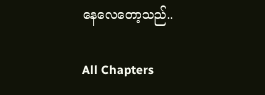နေ‌လေတော့သည်..

All Chapters